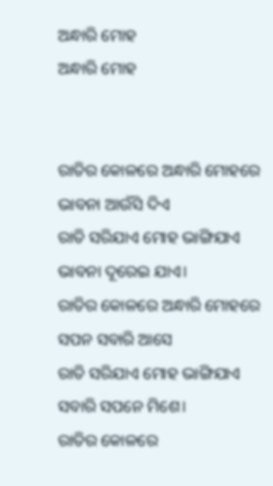ଅନ୍ଧାରି ମୋହ
ଅନ୍ଧାରି ମୋହ


ରାତିର କୋଳରେ ଅନ୍ଧାରି ମୋହରେ
ଭାବନା ଆଉଁସି ଦିଏ
ରାତି ସରିଯାଏ ମୋହ ଭାଙ୍ଗିଯାଏ
ଭାବନା ଦୂରେଇ ଯାଏ।
ରାତିର କୋଳରେ ଅନ୍ଧାରି ମୋହରେ
ସପନ ସବାରି ଆସେ
ରାତି ସରିଯାଏ ମୋହ ଭାଙ୍ଗିଯାଏ
ସବାରି ସପନେ ମିଶେ।
ରାତିର କୋଳରେ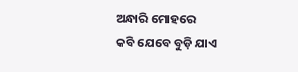ଅନ୍ଧାରି ମୋହରେ
କବି ଯେବେ ବୁଡ଼ି ଯାଏ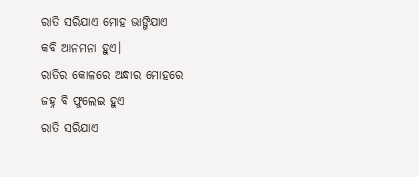ରାତି ସରିଯାଏ ମୋହ ଭାଙ୍ଗିଯାଏ
କବି ଆନମନା ହୁଏ।
ରାତିର କୋଳରେ ଅନ୍ଧାର ମୋହରେ
ଜହ୍ନ ବି ଫୁଲେଇ ହୁଏ
ରାତି ସରିଯାଏ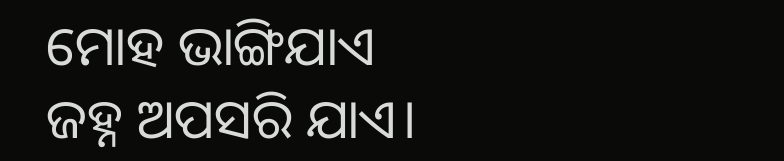ମୋହ ଭାଙ୍ଗିଯାଏ
ଜହ୍ନ ଅପସରି ଯାଏ।